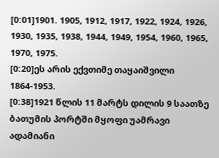[0:01]1901. 1905, 1912, 1917, 1922, 1924, 1926, 1930, 1935, 1938, 1944, 1949, 1954, 1960, 1965, 1970, 1975.
[0:20]ეს არის ექვთიმე თაყაიშვილი 1864-1953.
[0:38]1921 წლის 11 მარტს დილის 9 საათზე ბათუმის პორტში მყოფი უამრავი ადამიანი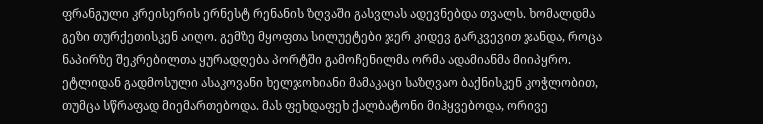ფრანგული კრეისერის ერნესტ რენანის ზღვაში გასვლას ადევნებდა თვალს. ხომალდმა გეზი თურქეთისკენ აიღო. გემზე მყოფთა სილუეტები ჯერ კიდევ გარკვევით ჯანდა, როცა ნაპირზე შეკრებილთა ყურადღება პორტში გამოჩენილმა ორმა ადამიანმა მიიპყრო. ეტლიდან გადმოსული ასაკოვანი ხელჯოხიანი მამაკაცი საზღვაო ბაქნისკენ კოჭლობით, თუმცა სწრაფად მიემართებოდა. მას ფეხდაფეხ ქალბატონი მიჰყვებოდა, ორივე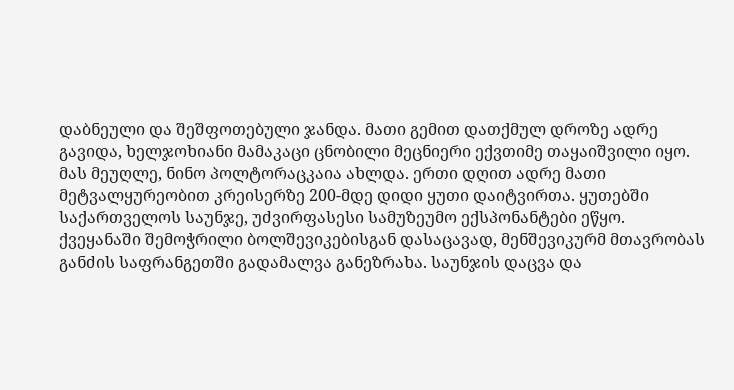დაბნეული და შეშფოთებული ჯანდა. მათი გემით დათქმულ დროზე ადრე გავიდა, ხელჯოხიანი მამაკაცი ცნობილი მეცნიერი ექვთიმე თაყაიშვილი იყო. მას მეუღლე, ნინო პოლტორაცკაია ახლდა. ერთი დღით ადრე მათი მეტვალყურეობით კრეისერზე 200-მდე დიდი ყუთი დაიტვირთა. ყუთებში საქართველოს საუნჯე, უძვირფასესი სამუზეუმო ექსპონანტები ეწყო. ქვეყანაში შემოჭრილი ბოლშევიკებისგან დასაცავად, მენშევიკურმ მთავრობას განძის საფრანგეთში გადამალვა განეზრახა. საუნჯის დაცვა და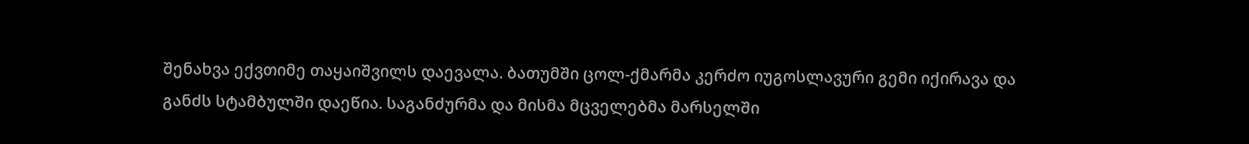შენახვა ექვთიმე თაყაიშვილს დაევალა. ბათუმში ცოლ-ქმარმა კერძო იუგოსლავური გემი იქირავა და განძს სტამბულში დაეწია. საგანძურმა და მისმა მცველებმა მარსელში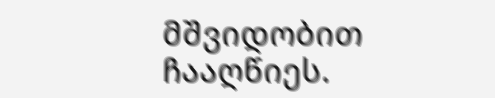მშვიდობით ჩააღწიეს.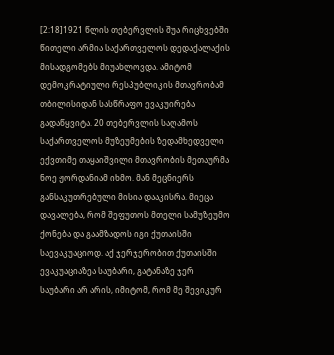[2:18]1921 წლის თებერვლის შუა რიცხვებში წითელი არმია საქართველოს დედაქალაქის მისადგომებს მიუახლოვდა. ამიტომ დემოკრატიული რესპუბლიკის მთავრობამ თბილისიდან სასწრაფო ევაკუირება გადაწყვიტა. 20 თებერვლის საღამოს საქართველოს მუზეუმების ზედამხედველი ექვთიმე თაყაიშვილი მთავრობის მეთაურმა ნოე ჟორდანიამ იხმო. მან მეცნიერს განსაკუთრებული მისია დააკისრა. მიეცა დავალება, რომ შეფუთოს მთელი სამუზეუმო ქონება და გაამზადოს იგი ქუთაისში საევაკუაციოდ. აქ ჯერჯერობით ქუთაისში ევაკუაციაზეა საუბარი, გატანაზე ჯერ საუბარი არ არის, იმიტომ, რომ მე შევიკურ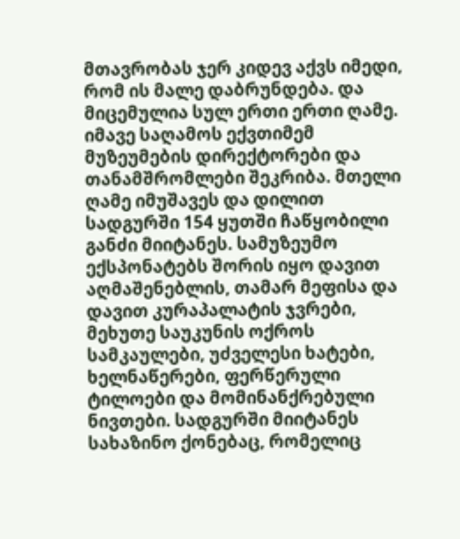მთავრობას ჯერ კიდევ აქვს იმედი, რომ ის მალე დაბრუნდება. და მიცემულია სულ ერთი ერთი ღამე. იმავე საღამოს ექვთიმემ მუზეუმების დირექტორები და თანამშრომლები შეკრიბა. მთელი ღამე იმუშავეს და დილით სადგურში 154 ყუთში ჩაწყობილი განძი მიიტანეს. სამუზეუმო ექსპონატებს შორის იყო დავით აღმაშენებლის, თამარ მეფისა და დავით კურაპალატის ჯვრები, მეხუთე საუკუნის ოქროს სამკაულები, უძველესი ხატები, ხელნაწერები, ფერწერული ტილოები და მომინანქრებული ნივთები. სადგურში მიიტანეს სახაზინო ქონებაც, რომელიც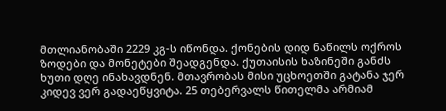მთლიანობაში 2229 კგ-ს იწონდა. ქონების დიდ ნაწილს ოქროს ზოდები და მონეტები შეადგენდა. ქუთაისის ხაზინეში განძს ხუთი დღე ინახავდნენ. მთავრობას მისი უცხოეთში გატანა ჯერ კიდევ ვერ გადაეწყვიტა. 25 თებერვალს წითელმა არმიამ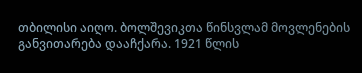თბილისი აიღო. ბოლშევიკთა წინსვლამ მოვლენების განვითარება დააჩქარა. 1921 წლის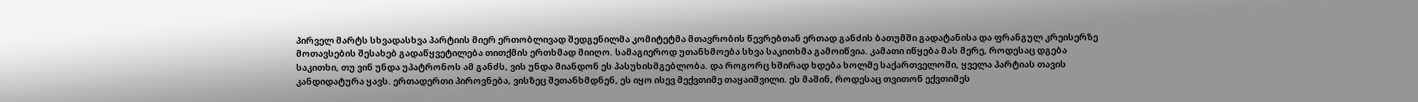პირველ მარტს სხვადასხვა პარტიის მიერ ერთობლივად შედგენილმა კომიტეტმა მთავრობის წევრებთან ერთად განძის ბათუმში გადატანისა და ფრანგულ კრეისერზე მოთავსების შესახებ გადაწყვეტილება თითქმის ერთხმად მიიღო. სამაგიეროდ უთანხმოება სხვა საკითხმა გამოიწვია. კამათი იწყება მას მერე, როდესაც დგება საკითხი, თუ ვინ უნდა უპატრონოს ამ განძს, ვის უნდა მიანდონ ეს პასუხისმგებლობა. და როგორც ხშირად ხდება ხოლმე საქართველოში, ყველა პარტიას თავის კანდიდატურა ყავს. ერთადერთი პიროვნება, ვისზეც შეთანხმდნენ, ეს იყო ისევ მექვთიმე თაყაიშვილი. ეს მაშინ, როდესაც თვითონ ექვთიმეს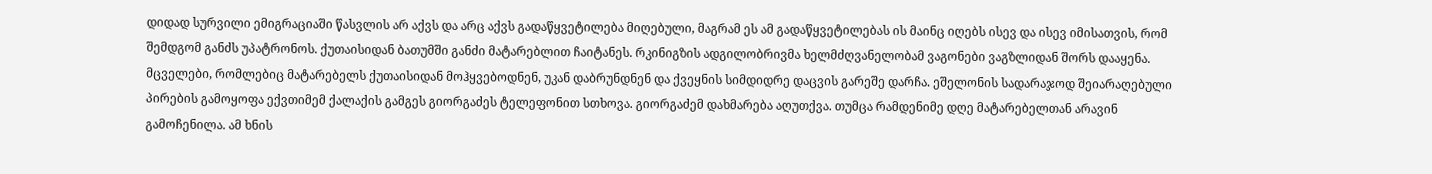დიდად სურვილი ემიგრაციაში წასვლის არ აქვს და არც აქვს გადაწყვეტილება მიღებული, მაგრამ ეს ამ გადაწყვეტილებას ის მაინც იღებს ისევ და ისევ იმისათვის, რომ შემდგომ განძს უპატრონოს. ქუთაისიდან ბათუმში განძი მატარებლით ჩაიტანეს. რკინიგზის ადგილობრივმა ხელმძღვანელობამ ვაგონები ვაგზლიდან შორს დააყენა. მცველები, რომლებიც მატარებელს ქუთაისიდან მოჰყვებოდნენ, უკან დაბრუნდნენ და ქვეყნის სიმდიდრე დაცვის გარეშე დარჩა. ეშელონის სადარაჯოდ შეიარაღებული პირების გამოყოფა ექვთიმემ ქალაქის გამგეს გიორგაძეს ტელეფონით სთხოვა. გიორგაძემ დახმარება აღუთქვა. თუმცა რამდენიმე დღე მატარებელთან არავინ გამოჩენილა. ამ ხნის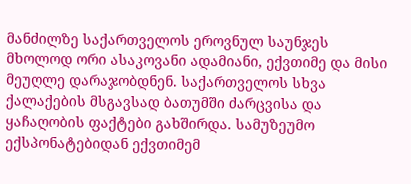მანძილზე საქართველოს ეროვნულ საუნჯეს მხოლოდ ორი ასაკოვანი ადამიანი, ექვთიმე და მისი მეუღლე დარაჯობდნენ. საქართველოს სხვა ქალაქების მსგავსად ბათუმში ძარცვისა და ყაჩაღობის ფაქტები გახშირდა. სამუზეუმო ექსპონატებიდან ექვთიმემ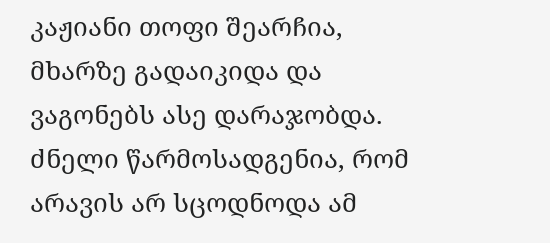კაჟიანი თოფი შეარჩია, მხარზე გადაიკიდა და ვაგონებს ასე დარაჯობდა. ძნელი წარმოსადგენია, რომ არავის არ სცოდნოდა ამ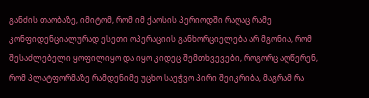განძის თაობაზე, იმიტომ, რომ იმ ქაოსის პერიოდში რაღაც რამე კონფიდენციალურად ესეთი ოპერაციის განხორციელება არ მგონია, რომ შესაძლებელი ყოფილიყო და იყო კიდეც შემთხვევები, როგორც აღწერენ, რომ პლატფორმაზე რამდენიმე უცხო საეჭვო პირი შეიკრიბა, მაგრამ რა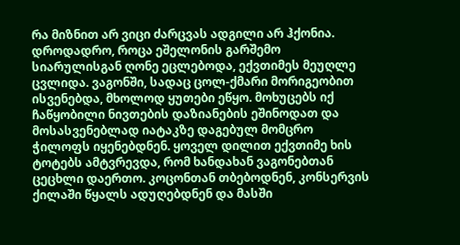რა მიზნით არ ვიცი ძარცვას ადგილი არ ჰქონია. დროდადრო, როცა ეშელონის გარშემო სიარულისგან ღონე ეცლებოდა, ექვთიმეს მეუღლე ცვლიდა. ვაგონში, სადაც ცოლ-ქმარი მორიგეობით ისვენებდა, მხოლოდ ყუთები ეწყო. მოხუცებს იქ ჩაწყობილი ნივთების დაზიანების ეშინოდათ და მოსასვენებლად იატაკზე დაგებულ მომცრო ჭილოფს იყენებდნენ. ყოველ დილით ექვთიმე ხის ტოტებს ამტვრევდა, რომ ხანდახან ვაგონებთან ცეცხლი დაერთო. კოცონთან თბებოდნენ, კონსერვის ქილაში წყალს ადუღებდნენ და მასში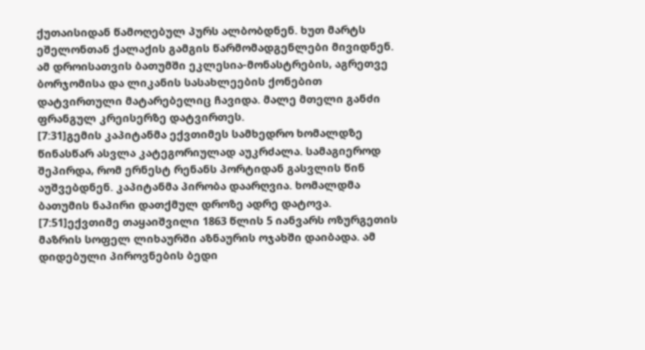ქუთაისიდან წამოღებულ პურს ალბობდნენ. ხუთ მარტს ეშელონთან ქალაქის გამგის წარმომადგენლები მივიდნენ. ამ დროისათვის ბათუმში ეკლესია-მონასტრების, აგრეთვე ბორჯომისა და ლიკანის სასახლეების ქონებით დატვირთული მატარებელიც ჩავიდა. მალე მთელი განძი ფრანგულ კრეისერზე დატვირთეს.
[7:31]გემის კაპიტანმა ექვთიმეს სამხედრო ხომალდზე წინასწარ ასვლა კატეგორიულად აუკრძალა. სამაგიეროდ შეპირდა, რომ ერნესტ რენანს პორტიდან გასვლის წინ აუშვებდნენ. კაპიტანმა პირობა დაარღვია. ხომალდმა ბათუმის ნაპირი დათქმულ დროზე ადრე დატოვა.
[7:51]ექვთიმე თაყაიშვილი 1863 წლის 5 იანვარს ოზურგეთის მაზრის სოფელ ლიხაურში აზნაურის ოჯახში დაიბადა. ამ დიდებული პიროვნების ბედი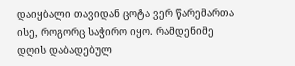დაიყბალი თავიდან ცოტა ვერ წარემართა ისე, როგორც საჭირო იყო. რამდენიმე დღის დაბადებულ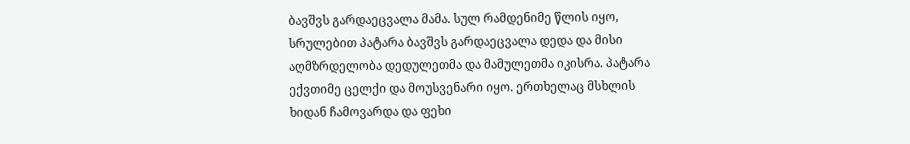ბავშვს გარდაეცვალა მამა. სულ რამდენიმე წლის იყო, სრულებით პატარა ბავშვს გარდაეცვალა დედა და მისი აღმზრდელობა დედულეთმა და მამულეთმა იკისრა. პატარა ექვთიმე ცელქი და მოუსვენარი იყო. ერთხელაც მსხლის ხიდან ჩამოვარდა და ფეხი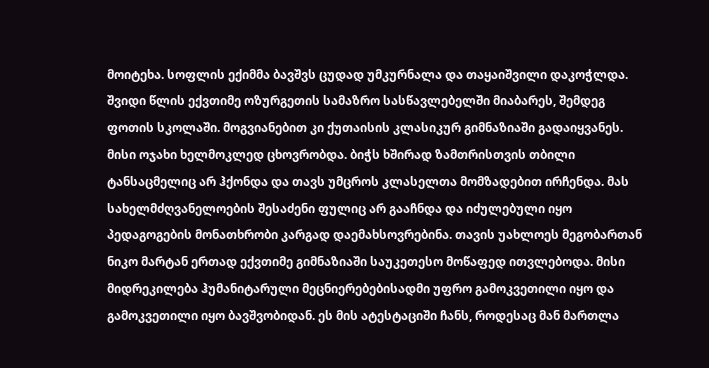მოიტეხა. სოფლის ექიმმა ბავშვს ცუდად უმკურნალა და თაყაიშვილი დაკოჭლდა. შვიდი წლის ექვთიმე ოზურგეთის სამაზრო სასწავლებელში მიაბარეს, შემდეგ ფოთის სკოლაში. მოგვიანებით კი ქუთაისის კლასიკურ გიმნაზიაში გადაიყვანეს. მისი ოჯახი ხელმოკლედ ცხოვრობდა. ბიჭს ხშირად ზამთრისთვის თბილი ტანსაცმელიც არ ჰქონდა და თავს უმცროს კლასელთა მომზადებით ირჩენდა. მას სახელმძღვანელოების შესაძენი ფულიც არ გააჩნდა და იძულებული იყო პედაგოგების მონათხრობი კარგად დაემახსოვრებინა. თავის უახლოეს მეგობართან ნიკო მარტან ერთად ექვთიმე გიმნაზიაში საუკეთესო მოწაფედ ითვლებოდა. მისი მიდრეკილება ჰუმანიტარული მეცნიერებებისადმი უფრო გამოკვეთილი იყო და გამოკვეთილი იყო ბავშვობიდან. ეს მის ატესტაციში ჩანს, როდესაც მან მართლა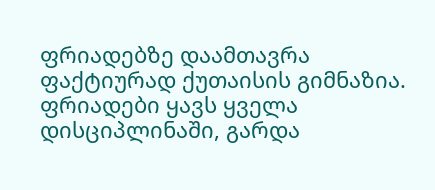ფრიადებზე დაამთავრა ფაქტიურად ქუთაისის გიმნაზია. ფრიადები ყავს ყველა დისციპლინაში, გარდა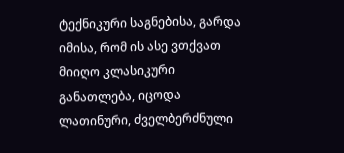ტექნიკური საგნებისა, გარდა იმისა, რომ ის ასე ვთქვათ მიიღო კლასიკური განათლება, იცოდა ლათინური, ძველბერძნული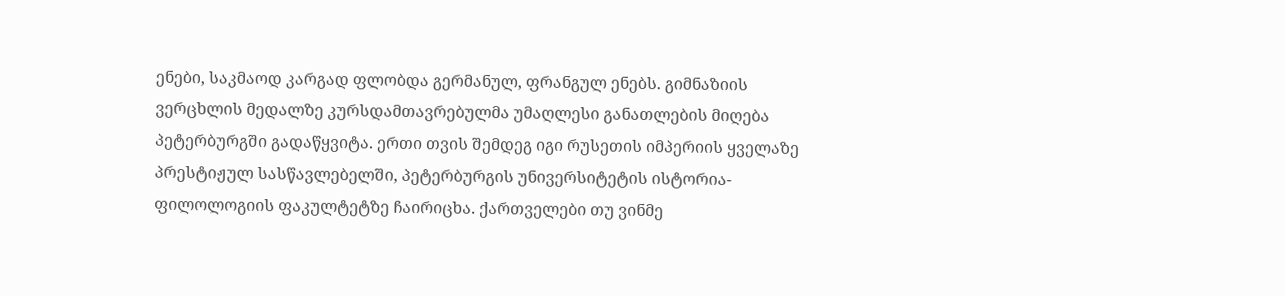ენები, საკმაოდ კარგად ფლობდა გერმანულ, ფრანგულ ენებს. გიმნაზიის ვერცხლის მედალზე კურსდამთავრებულმა უმაღლესი განათლების მიღება პეტერბურგში გადაწყვიტა. ერთი თვის შემდეგ იგი რუსეთის იმპერიის ყველაზე პრესტიჟულ სასწავლებელში, პეტერბურგის უნივერსიტეტის ისტორია-ფილოლოგიის ფაკულტეტზე ჩაირიცხა. ქართველები თუ ვინმე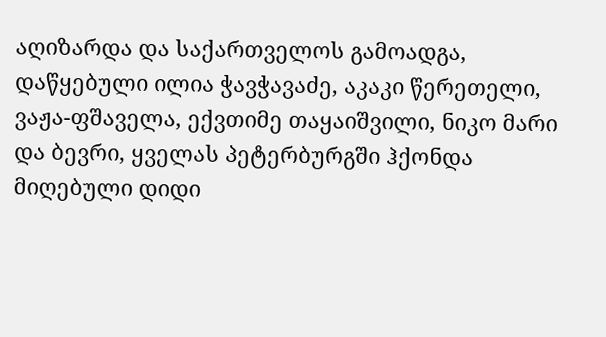აღიზარდა და საქართველოს გამოადგა, დაწყებული ილია ჭავჭავაძე, აკაკი წერეთელი, ვაჟა-ფშაველა, ექვთიმე თაყაიშვილი, ნიკო მარი და ბევრი, ყველას პეტერბურგში ჰქონდა მიღებული დიდი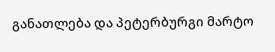განათლება და პეტერბურგი მარტო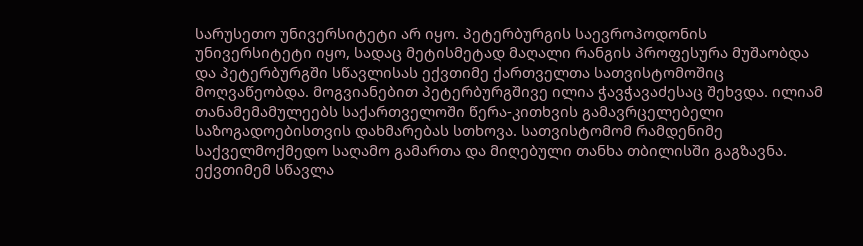სარუსეთო უნივერსიტეტი არ იყო. პეტერბურგის საევროპოდონის უნივერსიტეტი იყო, სადაც მეტისმეტად მაღალი რანგის პროფესურა მუშაობდა და პეტერბურგში სწავლისას ექვთიმე ქართველთა სათვისტომოშიც მოღვაწეობდა. მოგვიანებით პეტერბურგშივე ილია ჭავჭავაძესაც შეხვდა. ილიამ თანამემამულეებს საქართველოში წერა-კითხვის გამავრცელებელი საზოგადოებისთვის დახმარებას სთხოვა. სათვისტომომ რამდენიმე საქველმოქმედო საღამო გამართა და მიღებული თანხა თბილისში გაგზავნა. ექვთიმემ სწავლა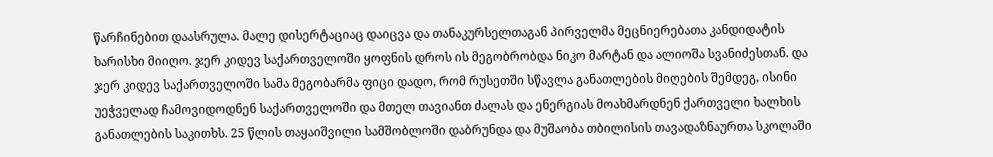წარჩინებით დაასრულა. მალე დისერტაციაც დაიცვა და თანაკურსელთაგან პირველმა მეცნიერებათა კანდიდატის ხარისხი მიიღო. ჯერ კიდევ საქართველოში ყოფნის დროს ის მეგობრობდა ნიკო მარტან და ალიოშა სვანიძესთან. და ჯერ კიდევ საქართველოში სამა მეგობარმა ფიცი დადო, რომ რუსეთში სწავლა განათლების მიღების შემდეგ, ისინი უეჭველად ჩამოვიდოდნენ საქართველოში და მთელ თავიანთ ძალას და ენერგიას მოახმარდნენ ქართველი ხალხის განათლების საკითხს. 25 წლის თაყაიშვილი სამშობლოში დაბრუნდა და მუშაობა თბილისის თავადაზნაურთა სკოლაში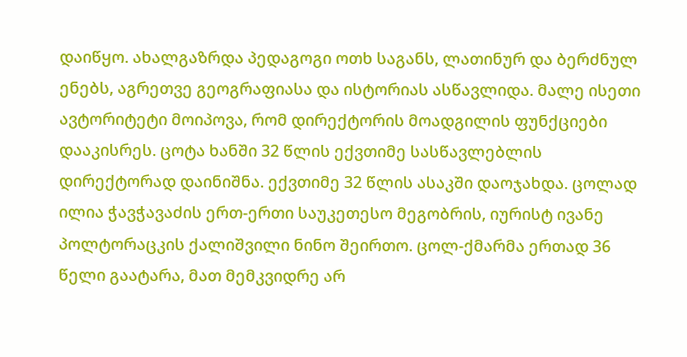დაიწყო. ახალგაზრდა პედაგოგი ოთხ საგანს, ლათინურ და ბერძნულ ენებს, აგრეთვე გეოგრაფიასა და ისტორიას ასწავლიდა. მალე ისეთი ავტორიტეტი მოიპოვა, რომ დირექტორის მოადგილის ფუნქციები დააკისრეს. ცოტა ხანში 32 წლის ექვთიმე სასწავლებლის დირექტორად დაინიშნა. ექვთიმე 32 წლის ასაკში დაოჯახდა. ცოლად ილია ჭავჭავაძის ერთ-ერთი საუკეთესო მეგობრის, იურისტ ივანე პოლტორაცკის ქალიშვილი ნინო შეირთო. ცოლ-ქმარმა ერთად 36 წელი გაატარა, მათ მემკვიდრე არ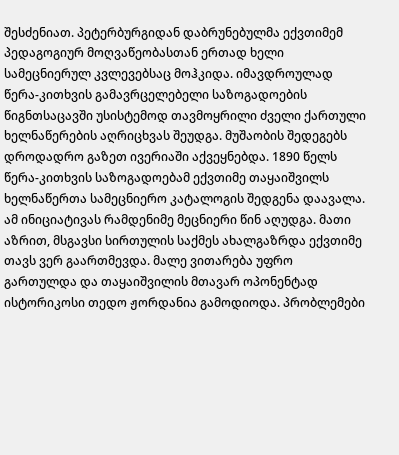შესძენიათ. პეტერბურგიდან დაბრუნებულმა ექვთიმემ პედაგოგიურ მოღვაწეობასთან ერთად ხელი სამეცნიერულ კვლევებსაც მოჰკიდა. იმავდროულად წერა-კითხვის გამავრცელებელი საზოგადოების წიგნთსაცავში უსისტემოდ თავმოყრილი ძველი ქართული ხელნაწერების აღრიცხვას შეუდგა. მუშაობის შედეგებს დროდადრო გაზეთ ივერიაში აქვეყნებდა. 1890 წელს წერა-კითხვის საზოგადოებამ ექვთიმე თაყაიშვილს ხელნაწერთა სამეცნიერო კატალოგის შედგენა დაავალა. ამ ინიციატივას რამდენიმე მეცნიერი წინ აღუდგა. მათი აზრით, მსგავსი სირთულის საქმეს ახალგაზრდა ექვთიმე თავს ვერ გაართმევდა. მალე ვითარება უფრო გართულდა და თაყაიშვილის მთავარ ოპონენტად ისტორიკოსი თედო ჟორდანია გამოდიოდა. პრობლემები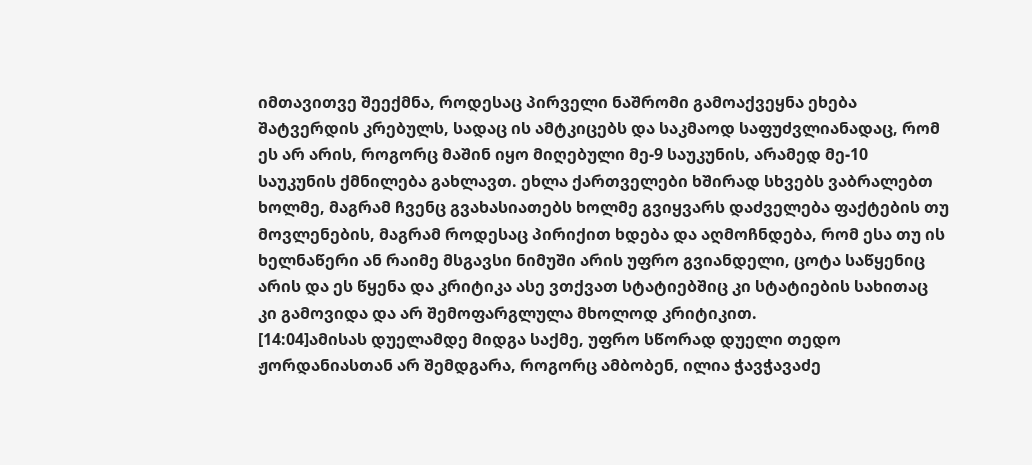იმთავითვე შეექმნა, როდესაც პირველი ნაშრომი გამოაქვეყნა ეხება შატვერდის კრებულს, სადაც ის ამტკიცებს და საკმაოდ საფუძვლიანადაც, რომ ეს არ არის, როგორც მაშინ იყო მიღებული მე-9 საუკუნის, არამედ მე-10 საუკუნის ქმნილება გახლავთ. ეხლა ქართველები ხშირად სხვებს ვაბრალებთ ხოლმე, მაგრამ ჩვენც გვახასიათებს ხოლმე გვიყვარს დაძველება ფაქტების თუ მოვლენების, მაგრამ როდესაც პირიქით ხდება და აღმოჩნდება, რომ ესა თუ ის ხელნაწერი ან რაიმე მსგავსი ნიმუში არის უფრო გვიანდელი, ცოტა საწყენიც არის და ეს წყენა და კრიტიკა ასე ვთქვათ სტატიებშიც კი სტატიების სახითაც კი გამოვიდა და არ შემოფარგლულა მხოლოდ კრიტიკით.
[14:04]ამისას დუელამდე მიდგა საქმე, უფრო სწორად დუელი თედო ჟორდანიასთან არ შემდგარა, როგორც ამბობენ, ილია ჭავჭავაძე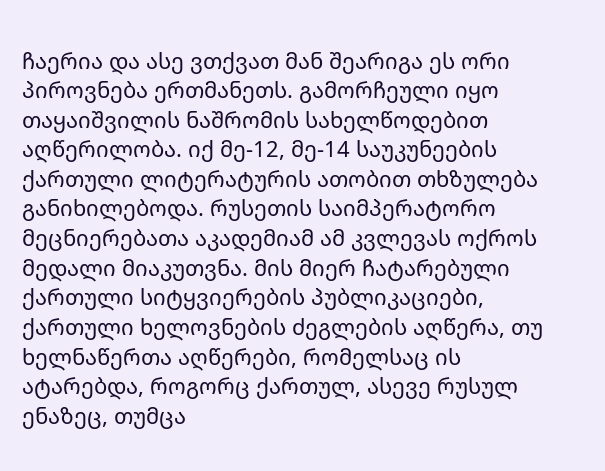ჩაერია და ასე ვთქვათ მან შეარიგა ეს ორი პიროვნება ერთმანეთს. გამორჩეული იყო თაყაიშვილის ნაშრომის სახელწოდებით აღწერილობა. იქ მე-12, მე-14 საუკუნეების ქართული ლიტერატურის ათობით თხზულება განიხილებოდა. რუსეთის საიმპერატორო მეცნიერებათა აკადემიამ ამ კვლევას ოქროს მედალი მიაკუთვნა. მის მიერ ჩატარებული ქართული სიტყვიერების პუბლიკაციები, ქართული ხელოვნების ძეგლების აღწერა, თუ ხელნაწერთა აღწერები, რომელსაც ის ატარებდა, როგორც ქართულ, ასევე რუსულ ენაზეც, თუმცა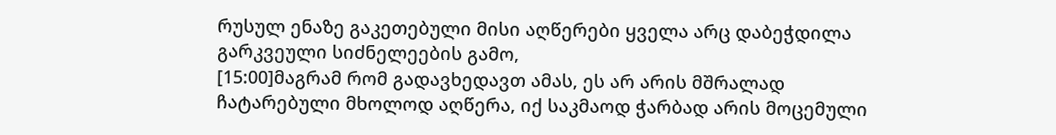რუსულ ენაზე გაკეთებული მისი აღწერები ყველა არც დაბეჭდილა გარკვეული სიძნელეების გამო,
[15:00]მაგრამ რომ გადავხედავთ ამას, ეს არ არის მშრალად ჩატარებული მხოლოდ აღწერა, იქ საკმაოდ ჭარბად არის მოცემული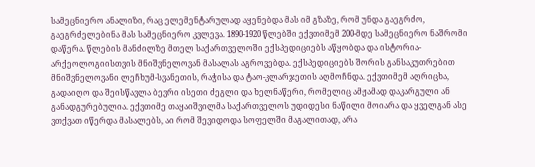სამეცნიერო ანალიზი, რაც ელემენტარულად აყენებდა მას იმ გზაზე, რომ უნდა გაეგრძო, გაეგრძელებინა მას სამეცნიერო კვლევა. 1890-1920 წლებში ექვთიმემ 200-მდე სამეცნიერო ნაშრომი დაწერა. წლების მანძილზე მთელ საქართველოში ექსპედიციებს აწყობდა და ისტორია-არქეოლოგიისთვის მნიშვნელოვან მასალას აგროვებდა. ექსპედიციებს შორის განსაკუთრებით მნიშვნელოვანი ლეჩხუმ-სვანეთის, რაჭისა და ტაო-კლარჯეთის აღმოჩნდა. ექვთიმემ აღრიცხა, გადაიღო და შეისწავლა ბევრი ისეთი ძეგლი და ხელნაწერი, რომელიც ამჟამად დაკარგული ან განადგურებულია. ექვთიმე თაყაიშვილმა საქართველოს უდიდესი ნაწილი მოიარა და ყველგან ასე ვთქვათ იწერდა მასალებს, აი რომ შევიდოდა სოფელში მაგალითად, არა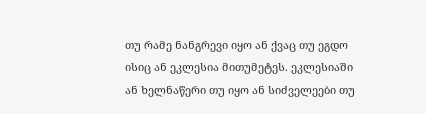თუ რამე ნანგრევი იყო ან ქვაც თუ ეგდო ისიც ან ეკლესია მითუმეტეს. ეკლესიაში ან ხელნაწერი თუ იყო ან სიძველეები თუ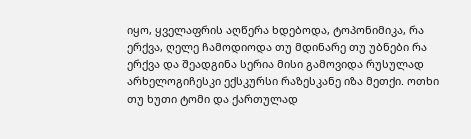იყო, ყველაფრის აღწერა ხდებოდა, ტოპონიმიკა, რა ერქვა, ღელე ჩამოდიოდა თუ მდინარე თუ უბნები რა ერქვა და შეადგინა სერია მისი გამოვიდა რუსულად არხელოგიჩესკი ექსკურსი რაზესკანე იზა მეთქი. ოთხი თუ ხუთი ტომი და ქართულად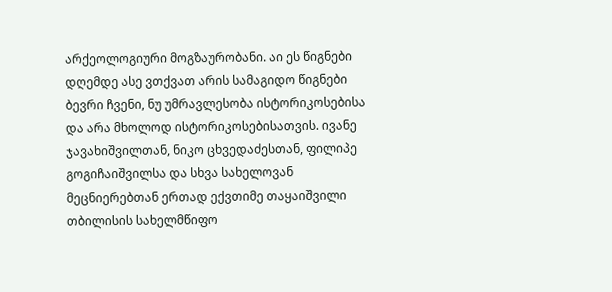არქეოლოგიური მოგზაურობანი. აი ეს წიგნები დღემდე ასე ვთქვათ არის სამაგიდო წიგნები ბევრი ჩვენი, ნუ უმრავლესობა ისტორიკოსებისა და არა მხოლოდ ისტორიკოსებისათვის. ივანე ჯავახიშვილთან, ნიკო ცხვედაძესთან, ფილიპე გოგიჩაიშვილსა და სხვა სახელოვან მეცნიერებთან ერთად ექვთიმე თაყაიშვილი თბილისის სახელმწიფო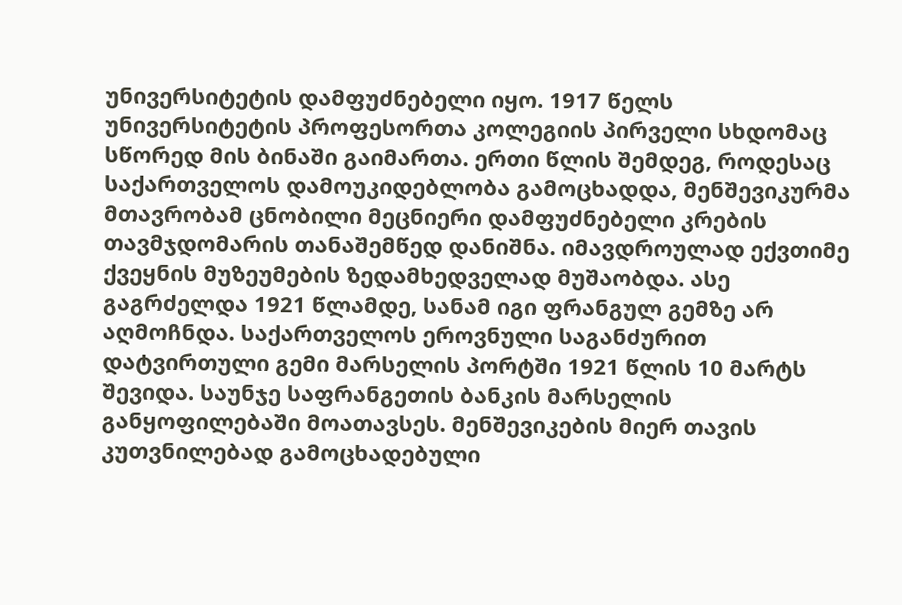უნივერსიტეტის დამფუძნებელი იყო. 1917 წელს უნივერსიტეტის პროფესორთა კოლეგიის პირველი სხდომაც სწორედ მის ბინაში გაიმართა. ერთი წლის შემდეგ, როდესაც საქართველოს დამოუკიდებლობა გამოცხადდა, მენშევიკურმა მთავრობამ ცნობილი მეცნიერი დამფუძნებელი კრების თავმჯდომარის თანაშემწედ დანიშნა. იმავდროულად ექვთიმე ქვეყნის მუზეუმების ზედამხედველად მუშაობდა. ასე გაგრძელდა 1921 წლამდე, სანამ იგი ფრანგულ გემზე არ აღმოჩნდა. საქართველოს ეროვნული საგანძურით დატვირთული გემი მარსელის პორტში 1921 წლის 10 მარტს შევიდა. საუნჯე საფრანგეთის ბანკის მარსელის განყოფილებაში მოათავსეს. მენშევიკების მიერ თავის კუთვნილებად გამოცხადებული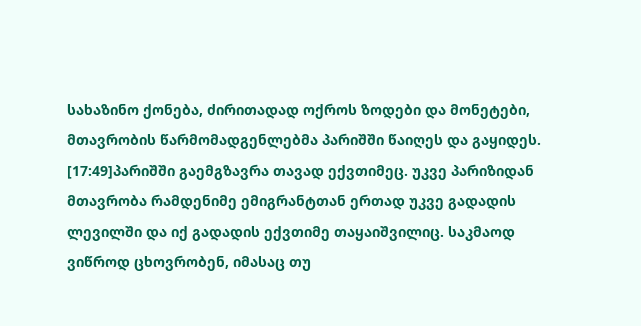სახაზინო ქონება, ძირითადად ოქროს ზოდები და მონეტები, მთავრობის წარმომადგენლებმა პარიშში წაიღეს და გაყიდეს.
[17:49]პარიშში გაემგზავრა თავად ექვთიმეც. უკვე პარიზიდან მთავრობა რამდენიმე ემიგრანტთან ერთად უკვე გადადის ლევილში და იქ გადადის ექვთიმე თაყაიშვილიც. საკმაოდ ვიწროდ ცხოვრობენ, იმასაც თუ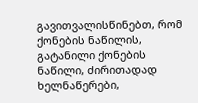გავითვალისწინებთ, რომ ქონების ნაწილის, გატანილი ქონების ნაწილი, ძირითადად ხელნაწერები,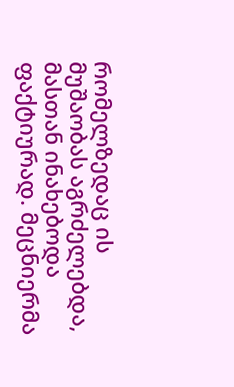რომელზედაც ის მუშაობას აგრძელებდა, მასთან ინახებოდა ფაქტიურად. მეცნიერმა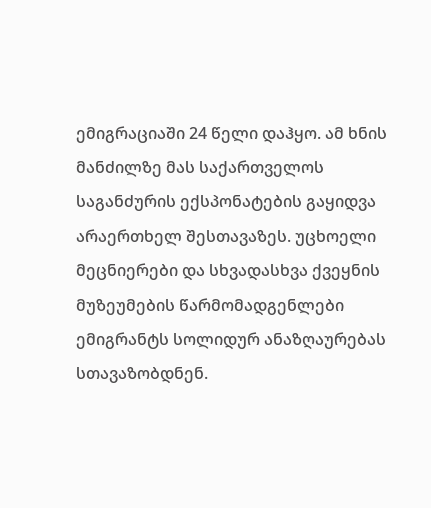ემიგრაციაში 24 წელი დაჰყო. ამ ხნის მანძილზე მას საქართველოს საგანძურის ექსპონატების გაყიდვა არაერთხელ შესთავაზეს. უცხოელი მეცნიერები და სხვადასხვა ქვეყნის მუზეუმების წარმომადგენლები ემიგრანტს სოლიდურ ანაზღაურებას სთავაზობდნენ.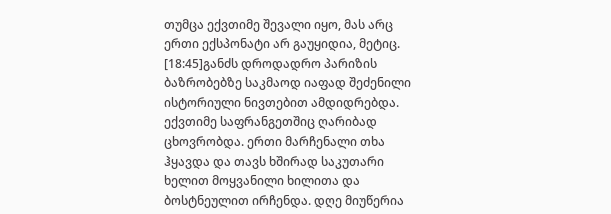თუმცა ექვთიმე შევალი იყო, მას არც ერთი ექსპონატი არ გაუყიდია, მეტიც.
[18:45]განძს დროდადრო პარიზის ბაზრობებზე საკმაოდ იაფად შეძენილი ისტორიული ნივთებით ამდიდრებდა. ექვთიმე საფრანგეთშიც ღარიბად ცხოვრობდა. ერთი მარჩენალი თხა ჰყავდა და თავს ხშირად საკუთარი ხელით მოყვანილი ხილითა და ბოსტნეულით ირჩენდა. დღე მიუწერია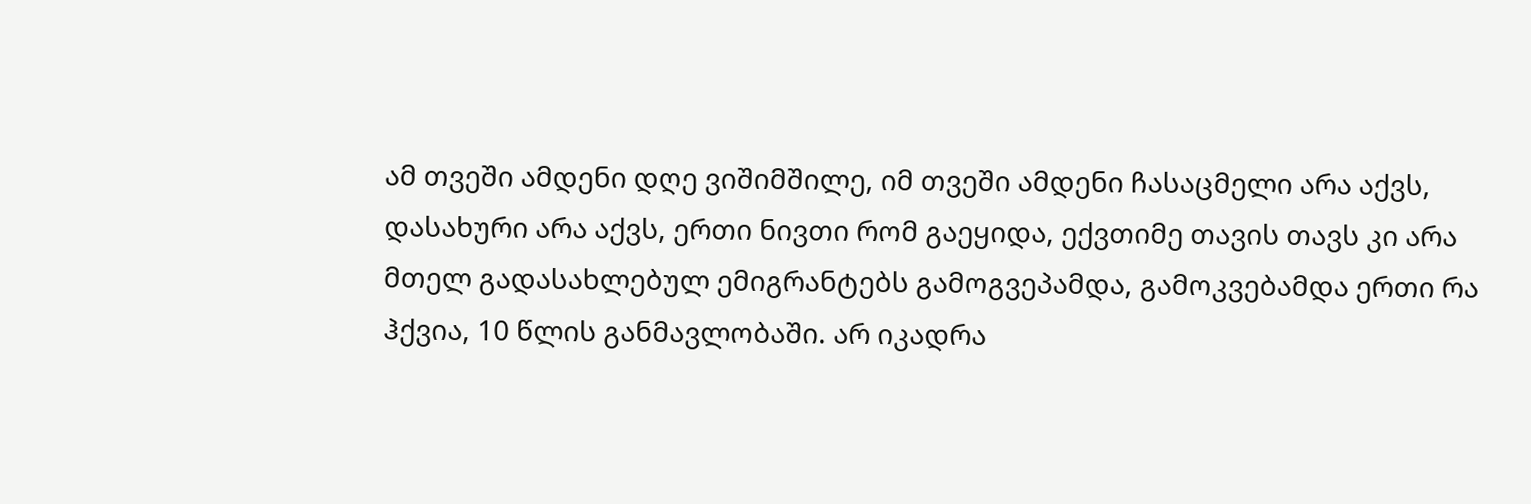ამ თვეში ამდენი დღე ვიშიმშილე, იმ თვეში ამდენი ჩასაცმელი არა აქვს, დასახური არა აქვს, ერთი ნივთი რომ გაეყიდა, ექვთიმე თავის თავს კი არა მთელ გადასახლებულ ემიგრანტებს გამოგვეპამდა, გამოკვებამდა ერთი რა ჰქვია, 10 წლის განმავლობაში. არ იკადრა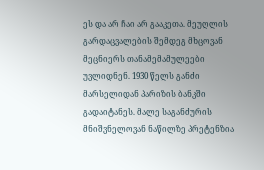ეს და არ ჩაი არ გააკეთა. მეუღლის გარდაცვალების შემდეგ მხცოვან მეცნიერს თანამემამულეები უვლიდნენ. 1930 წელს განძი მარსელიდან პარიზის ბანკში გადაიტანეს. მალე საგანძურის მნიშვნელოვან ნაწილზე პრეტენზია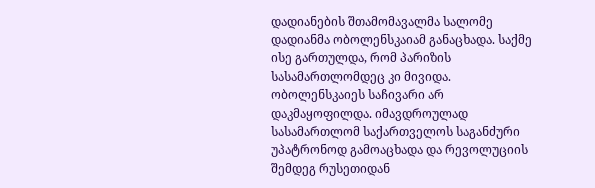დადიანების შთამომავალმა სალომე დადიანმა ობოლენსკაიამ განაცხადა. საქმე ისე გართულდა, რომ პარიზის სასამართლომდეც კი მივიდა. ობოლენსკაიეს საჩივარი არ დაკმაყოფილდა. იმავდროულად სასამართლომ საქართველოს საგანძური უპატრონოდ გამოაცხადა და რევოლუციის შემდეგ რუსეთიდან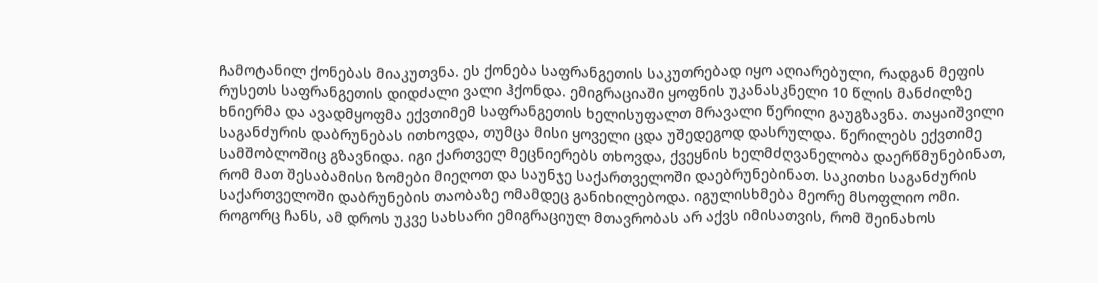ჩამოტანილ ქონებას მიაკუთვნა. ეს ქონება საფრანგეთის საკუთრებად იყო აღიარებული, რადგან მეფის რუსეთს საფრანგეთის დიდძალი ვალი ჰქონდა. ემიგრაციაში ყოფნის უკანასკნელი 10 წლის მანძილზე ხნიერმა და ავადმყოფმა ექვთიმემ საფრანგეთის ხელისუფალთ მრავალი წერილი გაუგზავნა. თაყაიშვილი საგანძურის დაბრუნებას ითხოვდა, თუმცა მისი ყოველი ცდა უშედეგოდ დასრულდა. წერილებს ექვთიმე სამშობლოშიც გზავნიდა. იგი ქართველ მეცნიერებს თხოვდა, ქვეყნის ხელმძღვანელობა დაერწმუნებინათ, რომ მათ შესაბამისი ზომები მიეღოთ და საუნჯე საქართველოში დაებრუნებინათ. საკითხი საგანძურის საქართველოში დაბრუნების თაობაზე ომამდეც განიხილებოდა. იგულისხმება მეორე მსოფლიო ომი. როგორც ჩანს, ამ დროს უკვე სახსარი ემიგრაციულ მთავრობას არ აქვს იმისათვის, რომ შეინახოს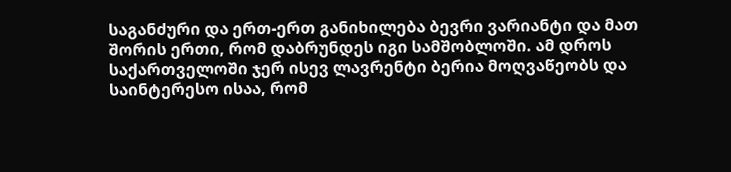საგანძური და ერთ-ერთ განიხილება ბევრი ვარიანტი და მათ შორის ერთი, რომ დაბრუნდეს იგი სამშობლოში. ამ დროს საქართველოში ჯერ ისევ ლავრენტი ბერია მოღვაწეობს და საინტერესო ისაა, რომ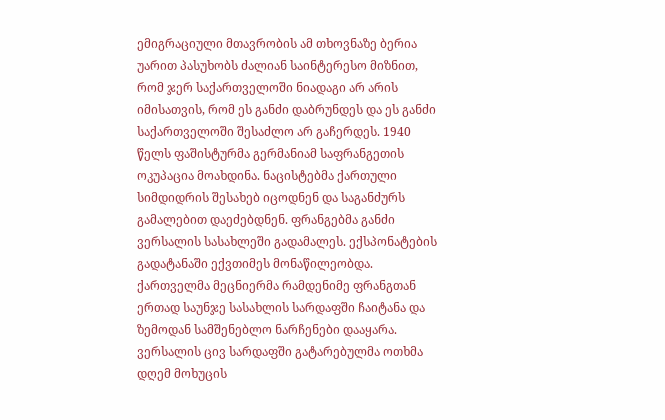ემიგრაციული მთავრობის ამ თხოვნაზე ბერია უარით პასუხობს ძალიან საინტერესო მიზნით, რომ ჯერ საქართველოში ნიადაგი არ არის იმისათვის, რომ ეს განძი დაბრუნდეს და ეს განძი საქართველოში შესაძლო არ გაჩერდეს. 1940 წელს ფაშისტურმა გერმანიამ საფრანგეთის ოკუპაცია მოახდინა. ნაცისტებმა ქართული სიმდიდრის შესახებ იცოდნენ და საგანძურს გამალებით დაეძებდნენ. ფრანგებმა განძი ვერსალის სასახლეში გადამალეს. ექსპონატების გადატანაში ექვთიმეს მონაწილეობდა. ქართველმა მეცნიერმა რამდენიმე ფრანგთან ერთად საუნჯე სასახლის სარდაფში ჩაიტანა და ზემოდან სამშენებლო ნარჩენები დააყარა. ვერსალის ცივ სარდაფში გატარებულმა ოთხმა დღემ მოხუცის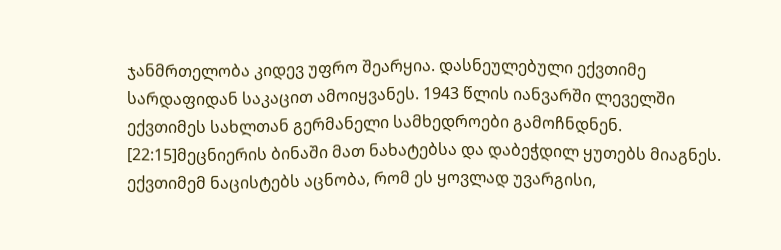ჯანმრთელობა კიდევ უფრო შეარყია. დასნეულებული ექვთიმე სარდაფიდან საკაცით ამოიყვანეს. 1943 წლის იანვარში ლეველში ექვთიმეს სახლთან გერმანელი სამხედროები გამოჩნდნენ.
[22:15]მეცნიერის ბინაში მათ ნახატებსა და დაბეჭდილ ყუთებს მიაგნეს. ექვთიმემ ნაცისტებს აცნობა, რომ ეს ყოვლად უვარგისი,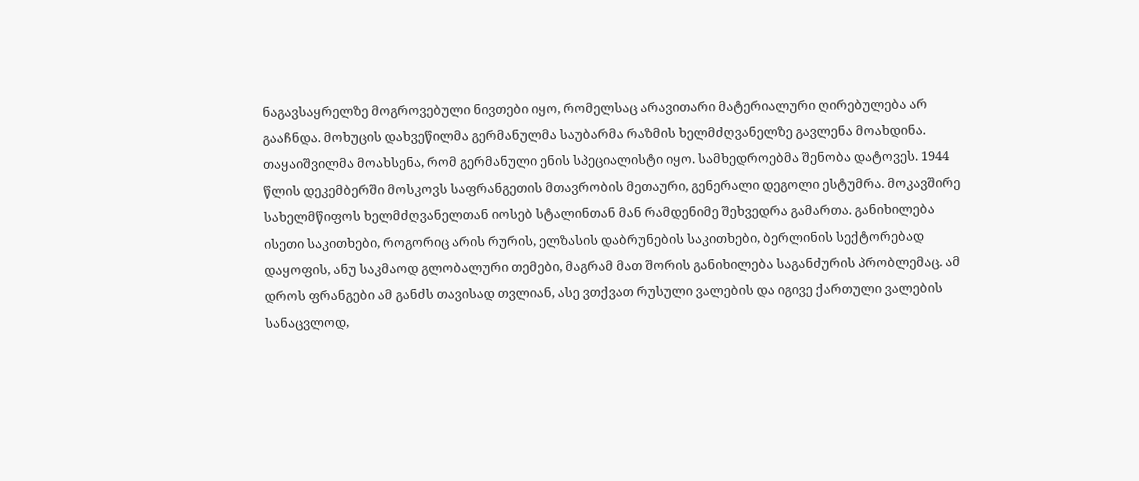ნაგავსაყრელზე მოგროვებული ნივთები იყო, რომელსაც არავითარი მატერიალური ღირებულება არ გააჩნდა. მოხუცის დახვეწილმა გერმანულმა საუბარმა რაზმის ხელმძღვანელზე გავლენა მოახდინა. თაყაიშვილმა მოახსენა, რომ გერმანული ენის სპეციალისტი იყო. სამხედროებმა შენობა დატოვეს. 1944 წლის დეკემბერში მოსკოვს საფრანგეთის მთავრობის მეთაური, გენერალი დეგოლი ესტუმრა. მოკავშირე სახელმწიფოს ხელმძღვანელთან იოსებ სტალინთან მან რამდენიმე შეხვედრა გამართა. განიხილება ისეთი საკითხები, როგორიც არის რურის, ელზასის დაბრუნების საკითხები, ბერლინის სექტორებად დაყოფის, ანუ საკმაოდ გლობალური თემები, მაგრამ მათ შორის განიხილება საგანძურის პრობლემაც. ამ დროს ფრანგები ამ განძს თავისად თვლიან, ასე ვთქვათ რუსული ვალების და იგივე ქართული ვალების სანაცვლოდ,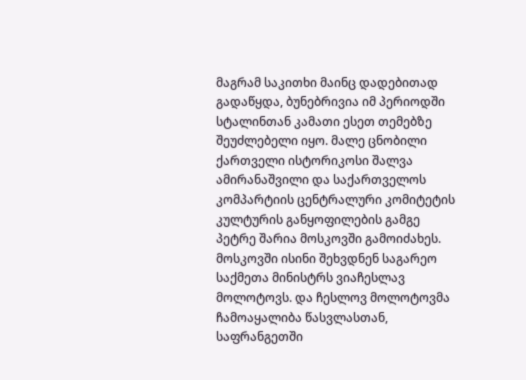მაგრამ საკითხი მაინც დადებითად გადაწყდა, ბუნებრივია იმ პერიოდში სტალინთან კამათი ესეთ თემებზე შეუძლებელი იყო. მალე ცნობილი ქართველი ისტორიკოსი შალვა ამირანაშვილი და საქართველოს კომპარტიის ცენტრალური კომიტეტის კულტურის განყოფილების გამგე პეტრე შარია მოსკოვში გამოიძახეს. მოსკოვში ისინი შეხვდნენ საგარეო საქმეთა მინისტრს ვიაჩესლავ მოლოტოვს. და ჩესლოვ მოლოტოვმა ჩამოაყალიბა წასვლასთან, საფრანგეთში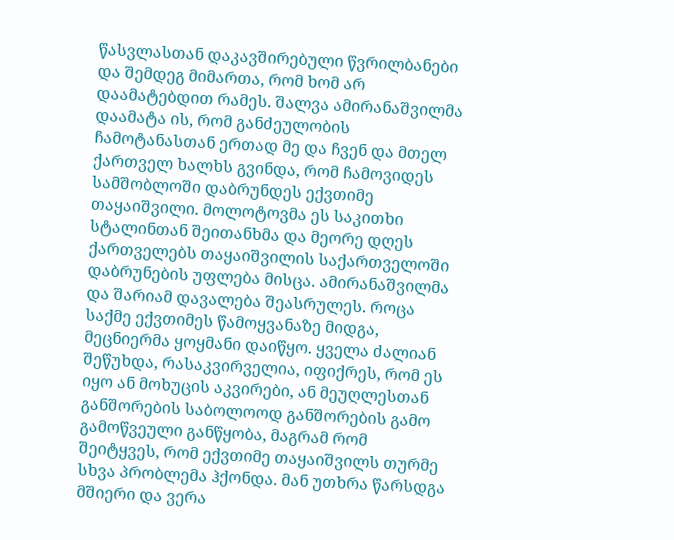წასვლასთან დაკავშირებული წვრილბანები და შემდეგ მიმართა, რომ ხომ არ დაამატებდით რამეს. შალვა ამირანაშვილმა დაამატა ის, რომ განძეულობის ჩამოტანასთან ერთად მე და ჩვენ და მთელ ქართველ ხალხს გვინდა, რომ ჩამოვიდეს სამშობლოში დაბრუნდეს ექვთიმე თაყაიშვილი. მოლოტოვმა ეს საკითხი სტალინთან შეითანხმა და მეორე დღეს ქართველებს თაყაიშვილის საქართველოში დაბრუნების უფლება მისცა. ამირანაშვილმა და შარიამ დავალება შეასრულეს. როცა საქმე ექვთიმეს წამოყვანაზე მიდგა, მეცნიერმა ყოყმანი დაიწყო. ყველა ძალიან შეწუხდა, რასაკვირველია, იფიქრეს, რომ ეს იყო ან მოხუცის აკვირები, ან მეუღლესთან განშორების საბოლოოდ განშორების გამო გამოწვეული განწყობა, მაგრამ რომ შეიტყვეს, რომ ექვთიმე თაყაიშვილს თურმე სხვა პრობლემა ჰქონდა. მან უთხრა წარსდგა მშიერი და ვერა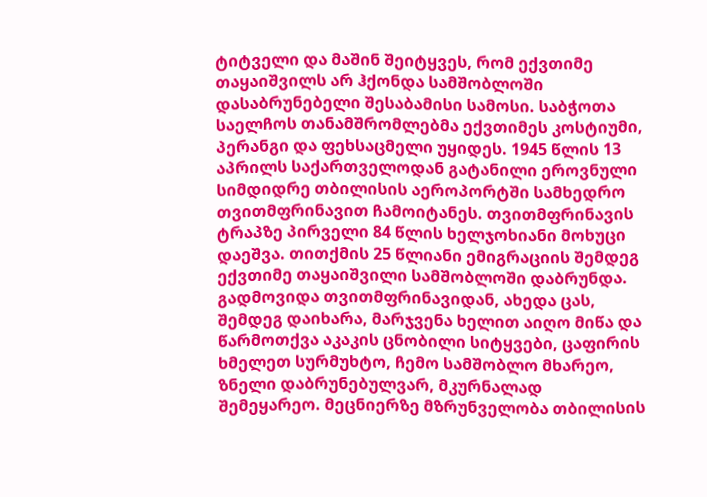ტიტველი და მაშინ შეიტყვეს, რომ ექვთიმე თაყაიშვილს არ ჰქონდა სამშობლოში დასაბრუნებელი შესაბამისი სამოსი. საბჭოთა საელჩოს თანამშრომლებმა ექვთიმეს კოსტიუმი, პერანგი და ფეხსაცმელი უყიდეს. 1945 წლის 13 აპრილს საქართველოდან გატანილი ეროვნული სიმდიდრე თბილისის აეროპორტში სამხედრო თვითმფრინავით ჩამოიტანეს. თვითმფრინავის ტრაპზე პირველი 84 წლის ხელჯოხიანი მოხუცი დაეშვა. თითქმის 25 წლიანი ემიგრაციის შემდეგ ექვთიმე თაყაიშვილი სამშობლოში დაბრუნდა. გადმოვიდა თვითმფრინავიდან, ახედა ცას, შემდეგ დაიხარა, მარჯვენა ხელით აიღო მიწა და წარმოთქვა აკაკის ცნობილი სიტყვები, ცაფირის ხმელეთ სურმუხტო, ჩემო სამშობლო მხარეო, ზნელი დაბრუნებულვარ, მკურნალად შემეყარეო. მეცნიერზე მზრუნველობა თბილისის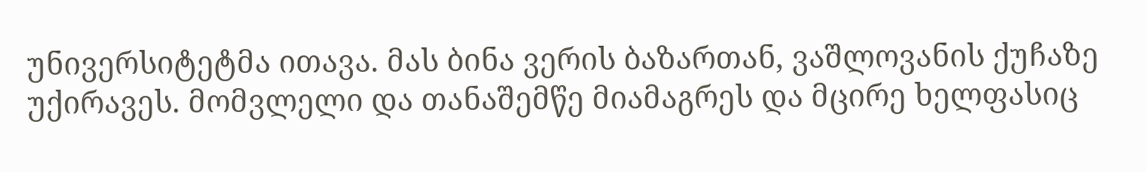უნივერსიტეტმა ითავა. მას ბინა ვერის ბაზართან, ვაშლოვანის ქუჩაზე უქირავეს. მომვლელი და თანაშემწე მიამაგრეს და მცირე ხელფასიც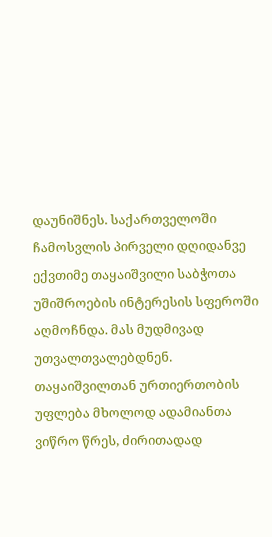დაუნიშნეს. საქართველოში ჩამოსვლის პირველი დღიდანვე ექვთიმე თაყაიშვილი საბჭოთა უშიშროების ინტერესის სფეროში აღმოჩნდა. მას მუდმივად უთვალთვალებდნენ. თაყაიშვილთან ურთიერთობის უფლება მხოლოდ ადამიანთა ვიწრო წრეს, ძირითადად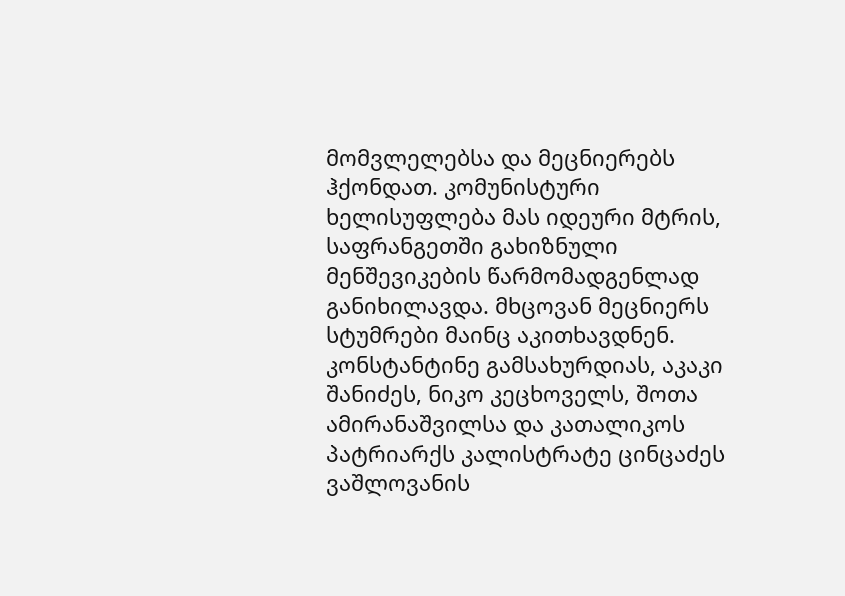მომვლელებსა და მეცნიერებს ჰქონდათ. კომუნისტური ხელისუფლება მას იდეური მტრის, საფრანგეთში გახიზნული მენშევიკების წარმომადგენლად განიხილავდა. მხცოვან მეცნიერს სტუმრები მაინც აკითხავდნენ. კონსტანტინე გამსახურდიას, აკაკი შანიძეს, ნიკო კეცხოველს, შოთა ამირანაშვილსა და კათალიკოს პატრიარქს კალისტრატე ცინცაძეს ვაშლოვანის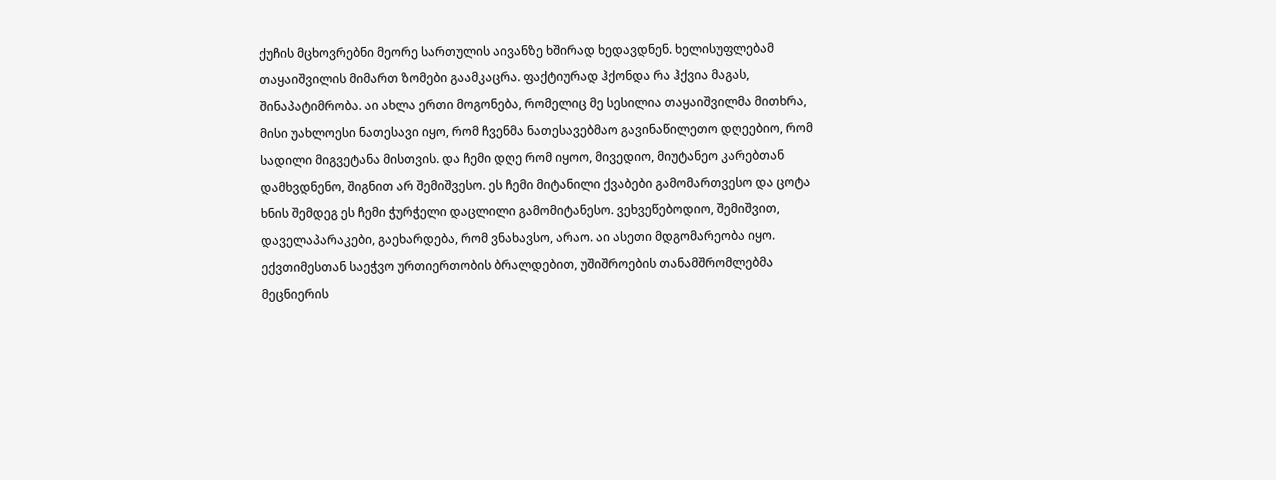ქუჩის მცხოვრებნი მეორე სართულის აივანზე ხშირად ხედავდნენ. ხელისუფლებამ თაყაიშვილის მიმართ ზომები გაამკაცრა. ფაქტიურად ჰქონდა რა ჰქვია მაგას, შინაპატიმრობა. აი ახლა ერთი მოგონება, რომელიც მე სესილია თაყაიშვილმა მითხრა, მისი უახლოესი ნათესავი იყო, რომ ჩვენმა ნათესავებმაო გავინაწილეთო დღეებიო, რომ სადილი მიგვეტანა მისთვის. და ჩემი დღე რომ იყოო, მივედიო, მიუტანეო კარებთან დამხვდნენო, შიგნით არ შემიშვესო. ეს ჩემი მიტანილი ქვაბები გამომართვესო და ცოტა ხნის შემდეგ ეს ჩემი ჭურჭელი დაცლილი გამომიტანესო. ვეხვეწებოდიო, შემიშვით, დაველაპარაკები, გაეხარდება, რომ ვნახავსო, არაო. აი ასეთი მდგომარეობა იყო. ექვთიმესთან საეჭვო ურთიერთობის ბრალდებით, უშიშროების თანამშრომლებმა მეცნიერის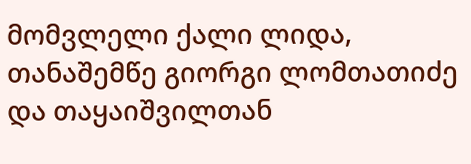მომვლელი ქალი ლიდა, თანაშემწე გიორგი ლომთათიძე და თაყაიშვილთან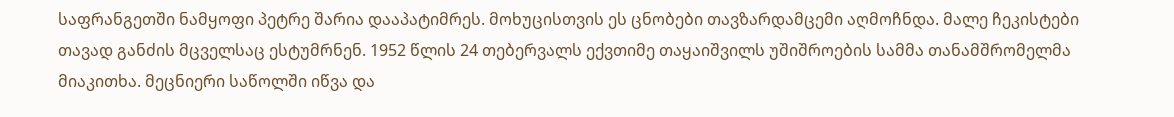საფრანგეთში ნამყოფი პეტრე შარია დააპატიმრეს. მოხუცისთვის ეს ცნობები თავზარდამცემი აღმოჩნდა. მალე ჩეკისტები თავად განძის მცველსაც ესტუმრნენ. 1952 წლის 24 თებერვალს ექვთიმე თაყაიშვილს უშიშროების სამმა თანამშრომელმა მიაკითხა. მეცნიერი საწოლში იწვა და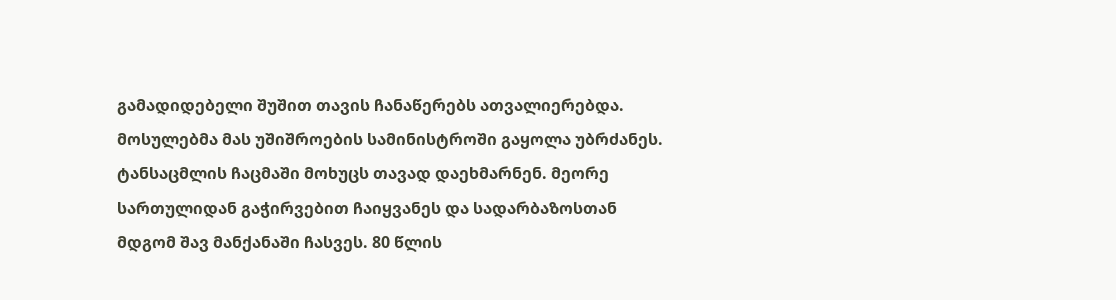გამადიდებელი შუშით თავის ჩანაწერებს ათვალიერებდა. მოსულებმა მას უშიშროების სამინისტროში გაყოლა უბრძანეს. ტანსაცმლის ჩაცმაში მოხუცს თავად დაეხმარნენ. მეორე სართულიდან გაჭირვებით ჩაიყვანეს და სადარბაზოსთან მდგომ შავ მანქანაში ჩასვეს. 80 წლის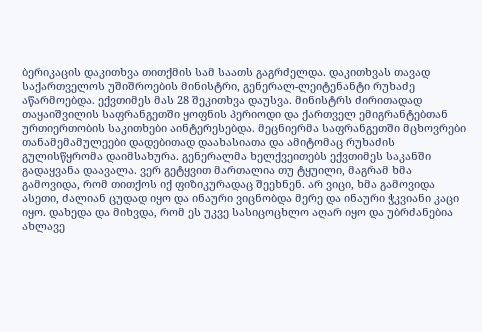ბერიკაცის დაკითხვა თითქმის სამ საათს გაგრძელდა. დაკითხვას თავად საქართველოს უშიშროების მინისტრი, გენერალ-ლეიტენანტი რუხაძე აწარმოებდა. ექვთიმეს მას 28 შეკითხვა დაუსვა. მინისტრს ძირითადად თაყაიშვილის საფრანგეთში ყოფნის პერიოდი და ქართველ ემიგრანტებთან ურთიერთობის საკითხები აინტერესებდა. მეცნიერმა საფრანგეთში მცხოვრები თანამემამულეები დადებითად დაახასიათა და ამიტომაც რუხაძის გულისწყრომა დაიმსახურა. გენერალმა ხელქვეითებს ექვთიმეს საკანში გადაყვანა დაავალა. ვერ გეტყვით მართალია თუ ტყუილი, მაგრამ ხმა გამოვიდა, რომ თითქოს იქ ფიზიკურადაც შეეხნენ. არ ვიცი, ხმა გამოვიდა ასეთი, ძალიან ცუდად იყო და ინაური ვიცნობდა მერე და ინაური ჭკვიანი კაცი იყო. დახედა და მიხვდა, რომ ეს უკვე სასიცოცხლო აღარ იყო და უბრძანებია ახლავე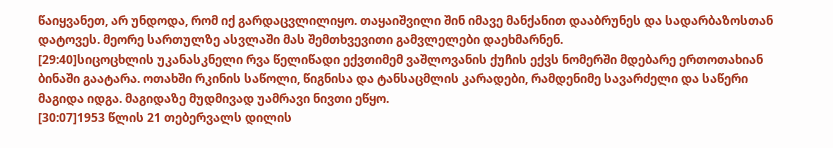წაიყვანეთ, არ უნდოდა, რომ იქ გარდაცვლილიყო. თაყაიშვილი შინ იმავე მანქანით დააბრუნეს და სადარბაზოსთან დატოვეს. მეორე სართულზე ასვლაში მას შემთხვევითი გამვლელები დაეხმარნენ.
[29:40]სიცოცხლის უკანასკნელი რვა წელიწადი ექვთიმემ ვაშლოვანის ქუჩის ექვს ნომერში მდებარე ერთოთახიან ბინაში გაატარა. ოთახში რკინის საწოლი, წიგნისა და ტანსაცმლის კარადები, რამდენიმე სავარძელი და საწერი მაგიდა იდგა. მაგიდაზე მუდმივად უამრავი ნივთი ეწყო.
[30:07]1953 წლის 21 თებერვალს დილის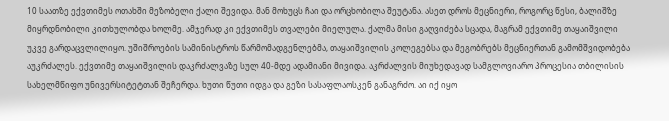10 საათზე ექვთიმეს ოთახში მეზობელი ქალი შევიდა. მან მოხუცს ჩაი და ორცხობილა შეუტანა. ასეთ დროს მეცნიერი, როგორც წესი, ბალიშზე მიყრდნობილი კითხულობდა ხოლმე. ამჯერად კი ექვთიმეს თვალები მიელულა. ქალმა მისი გაღვიძება სცადა, მაგრამ ექვთიმე თაყაიშვილი უკვე გარდაცვლილიყო. უშიშროების სამინისტროს წარმომადგენლებმა, თაყაიშვილის კოლეგებსა და მეგობრებს მეცნიერთან გამომშვიდობება აუკრძალეს. ექვთიმე თაყაიშვილის დაკრძალვაზე სულ 40-მდე ადამიანი მივიდა. აკრძალვის მიუხედავად სამგლოვიარო პროცესია თბილისის სახელმწიფო უნივერსიტეტთან შეჩერდა. ხუთი წუთი იდგა და გეზი სასაფლაოსკენ განაგრძო. აი იქ იყო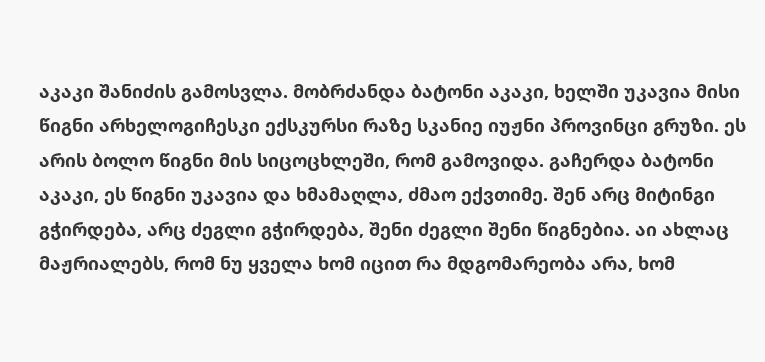აკაკი შანიძის გამოსვლა. მობრძანდა ბატონი აკაკი, ხელში უკავია მისი წიგნი არხელოგიჩესკი ექსკურსი რაზე სკანიე იუჟნი პროვინცი გრუზი. ეს არის ბოლო წიგნი მის სიცოცხლეში, რომ გამოვიდა. გაჩერდა ბატონი აკაკი, ეს წიგნი უკავია და ხმამაღლა, ძმაო ექვთიმე. შენ არც მიტინგი გჭირდება, არც ძეგლი გჭირდება, შენი ძეგლი შენი წიგნებია. აი ახლაც მაჟრიალებს, რომ ნუ ყველა ხომ იცით რა მდგომარეობა არა, ხომ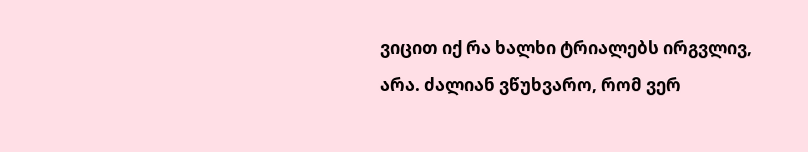ვიცით იქ რა ხალხი ტრიალებს ირგვლივ, არა. ძალიან ვწუხვარო, რომ ვერ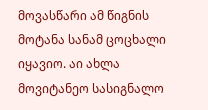მოვასწარი ამ წიგნის მოტანა სანამ ცოცხალი იყავიო. აი ახლა მოვიტანეო სასიგნალო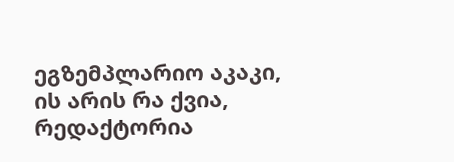ეგზემპლარიო აკაკი, ის არის რა ქვია, რედაქტორია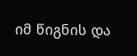იმ წიგნის და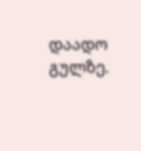დაადო გულზე.